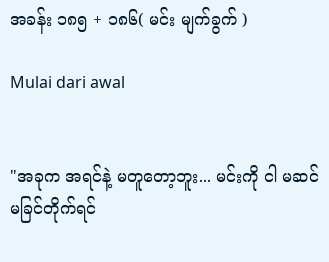အခန်း ၁၈၅ + ၁၈၆( မင်း မျက်ခွက် )

Mulai dari awal


"အခုက အရင်နဲ့ မတူတော့ဘူး... မင်းကို ငါ မဆင်မခြင်တိုက်ရင်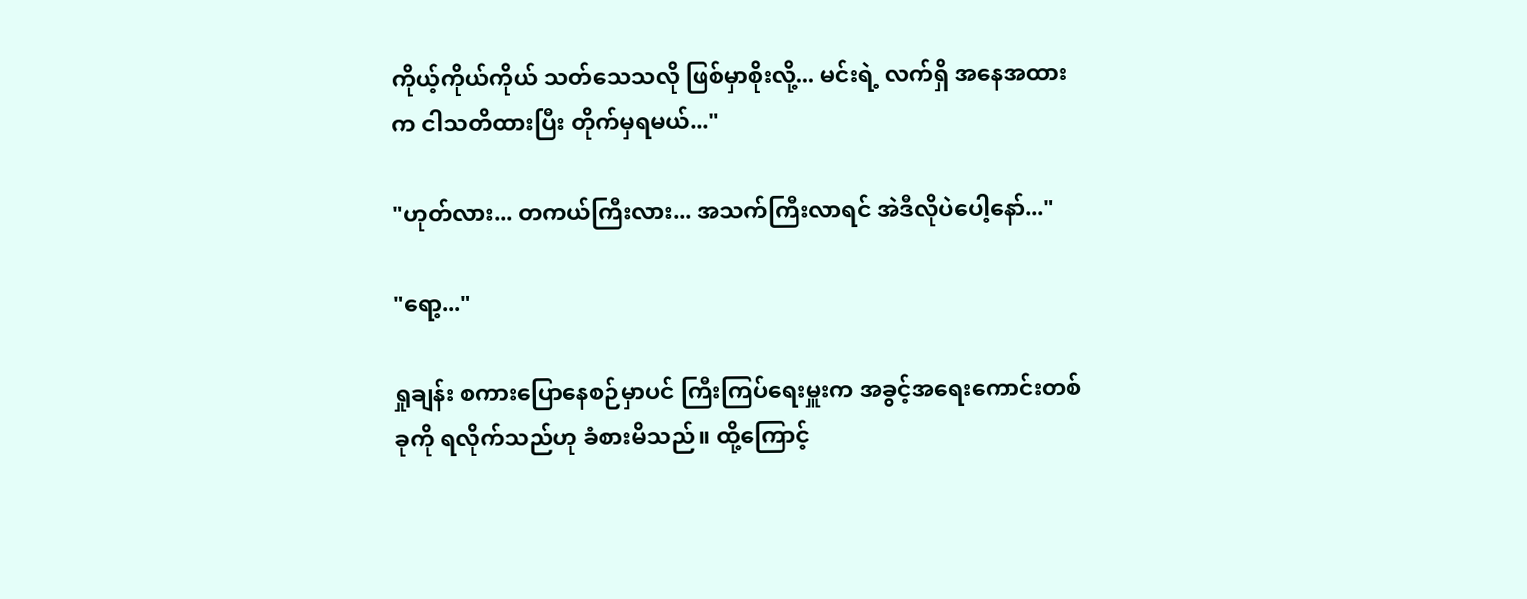ကိုယ့်ကိုယ်ကိုယ် သတ်သေသလို ဖြစ်မှာစိုးလို့... မင်းရဲ့ လက်ရှိ အနေအထားက ငါသတိထားပြီး တိုက်မှရမယ်..."

"ဟုတ်လား... တကယ်ကြီးလား... အသက်ကြီးလာရင် အဲဒီလိုပဲပေါ့နော်..."

"ရော့..."

ရှုချန်း စကားပြောနေစဉ်မှာပင် ကြီးကြပ်ရေးမှူးက အခွင့်အရေးကောင်းတစ်ခုကို ရလိုက်သည်ဟု ခံစားမိသည်။ ထို့ကြောင့်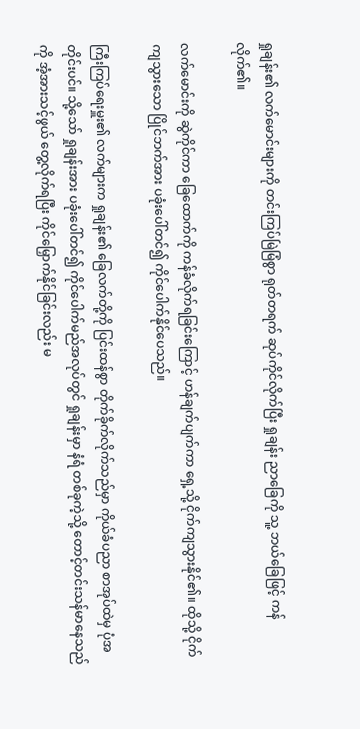ရှုချန်း၏ လက်မောင်းများကို တင်းကြပ်မြဲမြံစွာ ရုတ်တရက် ဆုပ်ကိုင်လိုက်ပြီး ရှုချန်း ညာခြေကို သူ့ ဘယ်ခြေဖြင့် ကန်လိုက်၏။

လက်မောင်းကို ဆွဲကိုင်ကာ ခြေထောက်ကို ကန်ခံလိုက်ရခြင်းကြောင့် ဟန်ချက်ပျက်ကာ ရှေ့သို့ ငိုက်ကျသွားနိုင်၏။ ထိုသို့ ငိုက်ကျသွားသော ပြိုင်ဘက်အား ပခုံးပေါ်တင်၍ ကိုင်ပေါက်နိုင်ပေသည်။

ကြီးကြပ်ရေးမှူး၏ လက်များက ရှုချန်း၏ ခြေလက်တို့ကို ပြင်းထန်စွာ တိုက်ခိုက်လိုက်သည်မှာ ကိုယ်ခံပညာ စာအုပ်ထဲမှ ပုံအတိုင်းပင်။ သို့သော် ရှုချန်းအား ပခုံးပေါ်တင်၍ ကိုင်ပေါက်မည်အလုပ်တွင် ရှုချန်းမှာ နံရံ တစ်ခုကဲ့သို့ တောင့်တင်းသန်မာနေသည်ကို အံ့အားသင့်ဖွယ် တွေ့လိုက်ရပြီး ကိုင်မြှောက်နိုင်ခြင်းလည်း မ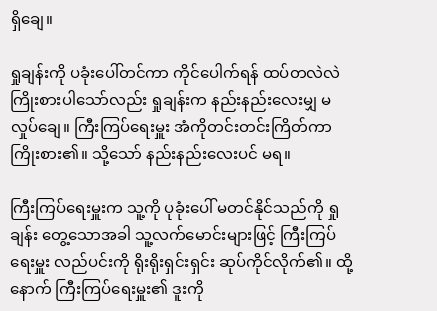ရှိချေ။

ရှုချန်းကို ပခုံးပေါ်တင်ကာ ကိုင်ပေါက်ရန် ထပ်တလဲလဲ ကြိုးစားပါသော်လည်း ရှုချန်းက နည်းနည်းလေးမျှ မလှုပ်ချေ။ ကြီးကြပ်ရေးမှူး အံကိုတင်းတင်းကြိတ်ကာ ကြိုးစား၏။ သို့သော် နည်းနည်းလေးပင် မရ။

ကြီးကြပ်ရေးမှူးက သူ့ကို ပုခုံးပေါ် မတင်နိုင်သည်ကို ရှုချန်း တွေ့သောအခါ သူ့လက်မောင်းများဖြင့် ကြီးကြပ်ရေးမှူး လည်ပင်းကို ရိုးရိုးရှင်းရှင်း ဆုပ်ကိုင်လိုက်၏။ ထို့နောက် ကြီးကြပ်ရေးမှူး၏ ဒူးကို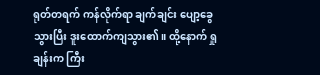ရုတ်တရက် ကန်လိုက်ရာ ချက်ချင်း ပျော့ခွေသွားပြီး ဒူးထောက်ကျသွား၏။ ထို့နောက် ရှုချန်းက ကြီး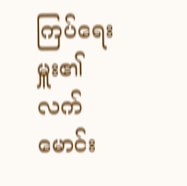ကြပ်ရေးမှူး၏ လက်မောင်း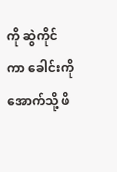ကို ဆွဲကိုင်ကာ ခေါင်းကို အောက်သို့ ဖိ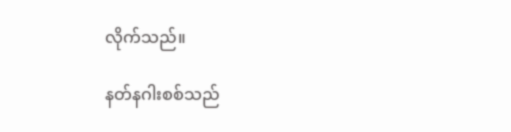လိုက်သည်။

နတ်နဂါးစစ်သည်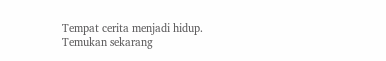Tempat cerita menjadi hidup. Temukan sekarang